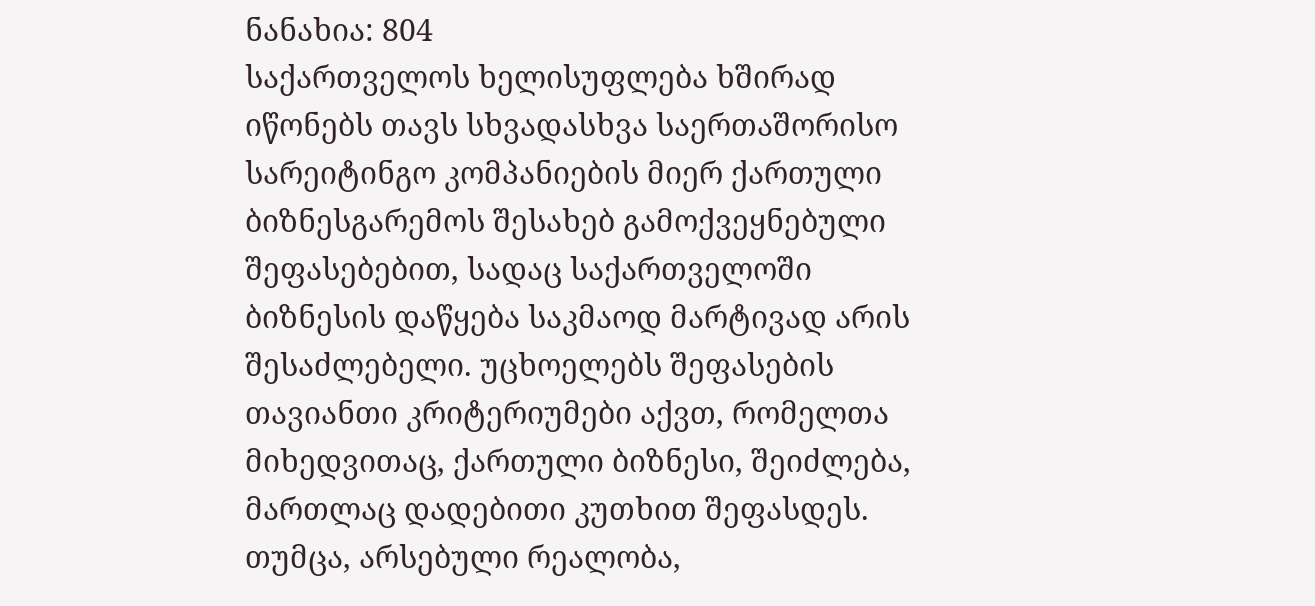ნანახია: 804
საქართველოს ხელისუფლება ხშირად იწონებს თავს სხვადასხვა საერთაშორისო სარეიტინგო კომპანიების მიერ ქართული ბიზნესგარემოს შესახებ გამოქვეყნებული შეფასებებით, სადაც საქართველოში ბიზნესის დაწყება საკმაოდ მარტივად არის შესაძლებელი. უცხოელებს შეფასების თავიანთი კრიტერიუმები აქვთ, რომელთა მიხედვითაც, ქართული ბიზნესი, შეიძლება, მართლაც დადებითი კუთხით შეფასდეს. თუმცა, არსებული რეალობა,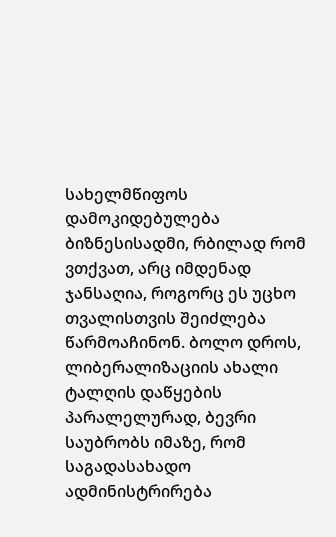სახელმწიფოს დამოკიდებულება ბიზნესისადმი, რბილად რომ ვთქვათ, არც იმდენად ჯანსაღია, როგორც ეს უცხო თვალისთვის შეიძლება წარმოაჩინონ. ბოლო დროს, ლიბერალიზაციის ახალი ტალღის დაწყების პარალელურად, ბევრი საუბრობს იმაზე, რომ საგადასახადო ადმინისტრირება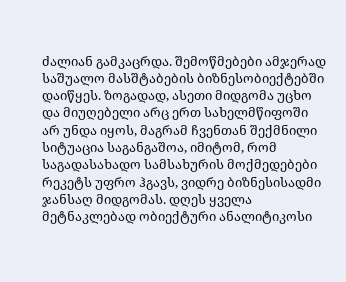ძალიან გამკაცრდა. შემოწმებები ამჯერად საშუალო მასშტაბების ბიზნესობიექტებში დაიწყეს. ზოგადად, ასეთი მიდგომა უცხო და მიუღებელი არც ერთ სახელმწიფოში არ უნდა იყოს, მაგრამ ჩვენთან შექმნილი სიტუაცია საგანგაშოა, იმიტომ, რომ საგადასახადო სამსახურის მოქმედებები რეკეტს უფრო ჰგავს, ვიდრე ბიზნესისადმი ჯანსაღ მიდგომას. დღეს ყველა მეტნაკლებად ობიექტური ანალიტიკოსი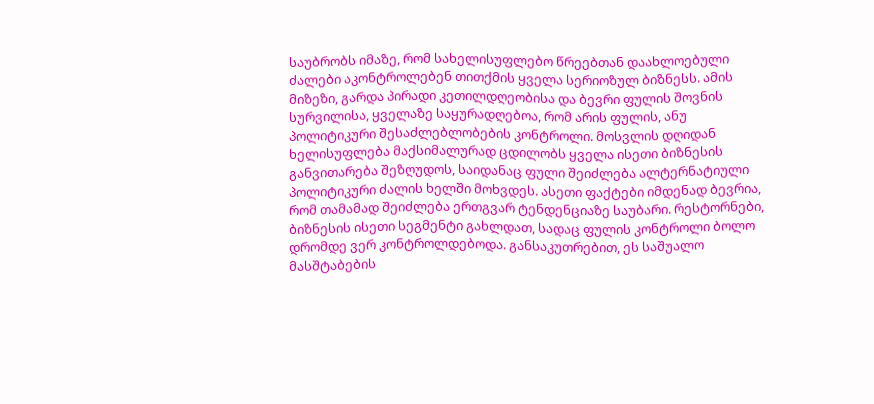საუბრობს იმაზე, რომ სახელისუფლებო წრეებთან დაახლოებული ძალები აკონტროლებენ თითქმის ყველა სერიოზულ ბიზნესს. ამის მიზეზი, გარდა პირადი კეთილდღეობისა და ბევრი ფულის შოვნის სურვილისა, ყველაზე საყურადღებოა, რომ არის ფულის, ანუ პოლიტიკური შესაძლებლობების კონტროლი. მოსვლის დღიდან ხელისუფლება მაქსიმალურად ცდილობს ყველა ისეთი ბიზნესის განვითარება შეზღუდოს, საიდანაც ფული შეიძლება ალტერნატიული პოლიტიკური ძალის ხელში მოხვდეს. ასეთი ფაქტები იმდენად ბევრია, რომ თამამად შეიძლება ერთგვარ ტენდენციაზე საუბარი. რესტორნები, ბიზნესის ისეთი სეგმენტი გახლდათ, სადაც ფულის კონტროლი ბოლო დრომდე ვერ კონტროლდებოდა. განსაკუთრებით, ეს საშუალო მასშტაბების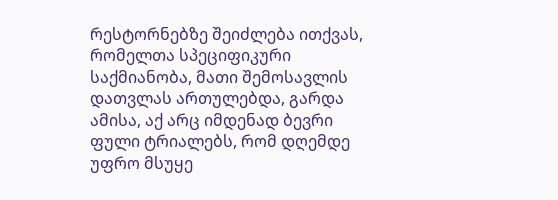რესტორნებზე შეიძლება ითქვას, რომელთა სპეციფიკური საქმიანობა, მათი შემოსავლის დათვლას ართულებდა, გარდა ამისა, აქ არც იმდენად ბევრი ფული ტრიალებს, რომ დღემდე უფრო მსუყე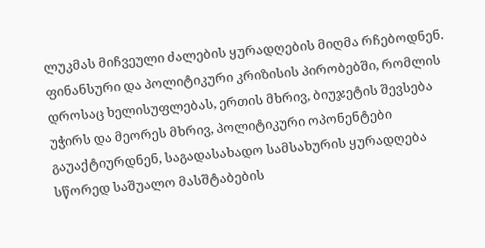ლუკმას მიჩვეული ძალების ყურადღების მიღმა რჩებოდნენ. ფინანსური და პოლიტიკური კრიზისის პირობებში, რომლის დროსაც ხელისუფლებას, ერთის მხრივ, ბიუჯეტის შევსება უჭირს და მეორეს მხრივ, პოლიტიკური ოპონენტები გაუაქტიურდნენ, საგადასახადო სამსახურის ყურადღება სწორედ საშუალო მასშტაბების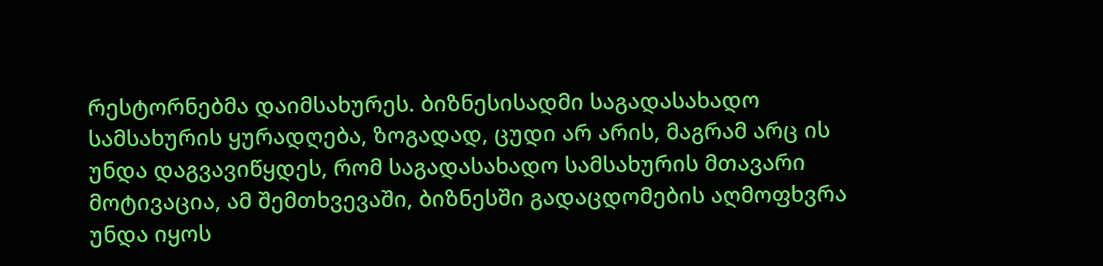რესტორნებმა დაიმსახურეს. ბიზნესისადმი საგადასახადო სამსახურის ყურადღება, ზოგადად, ცუდი არ არის, მაგრამ არც ის უნდა დაგვავიწყდეს, რომ საგადასახადო სამსახურის მთავარი მოტივაცია, ამ შემთხვევაში, ბიზნესში გადაცდომების აღმოფხვრა უნდა იყოს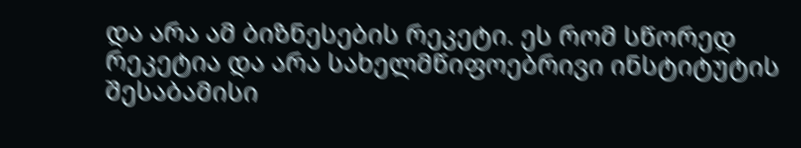და არა ამ ბიზნესების რეკეტი. ეს რომ სწორედ რეკეტია და არა სახელმწიფოებრივი ინსტიტუტის შესაბამისი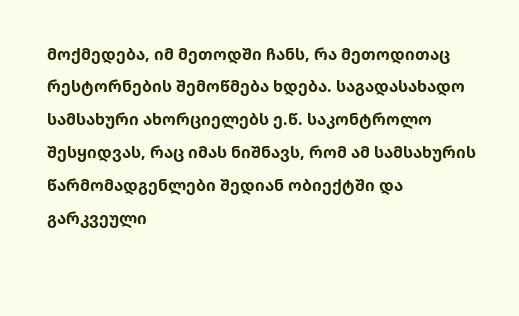მოქმედება, იმ მეთოდში ჩანს, რა მეთოდითაც რესტორნების შემოწმება ხდება. საგადასახადო სამსახური ახორციელებს ე.წ. საკონტროლო შესყიდვას, რაც იმას ნიშნავს, რომ ამ სამსახურის წარმომადგენლები შედიან ობიექტში და გარკვეული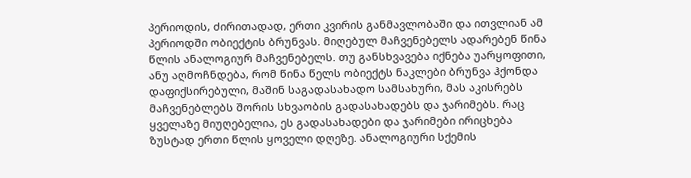პერიოდის, ძირითადად, ერთი კვირის განმავლობაში და ითვლიან ამ პერიოდში ობიექტის ბრუნვას. მიღებულ მაჩვენებელს ადარებენ წინა წლის ანალოგიურ მაჩვენებელს. თუ განსხვავება იქნება უარყოფითი, ანუ აღმოჩნდება, რომ წინა წელს ობიექტს ნაკლები ბრუნვა ჰქონდა დაფიქსირებული, მაშინ საგადასახადო სამსახური, მას აკისრებს მაჩვენებლებს შორის სხვაობის გადასახადებს და ჯარიმებს. რაც ყველაზე მიუღებელია, ეს გადასახადები და ჯარიმები ირიცხება ზუსტად ერთი წლის ყოველი დღეზე. ანალოგიური სქემის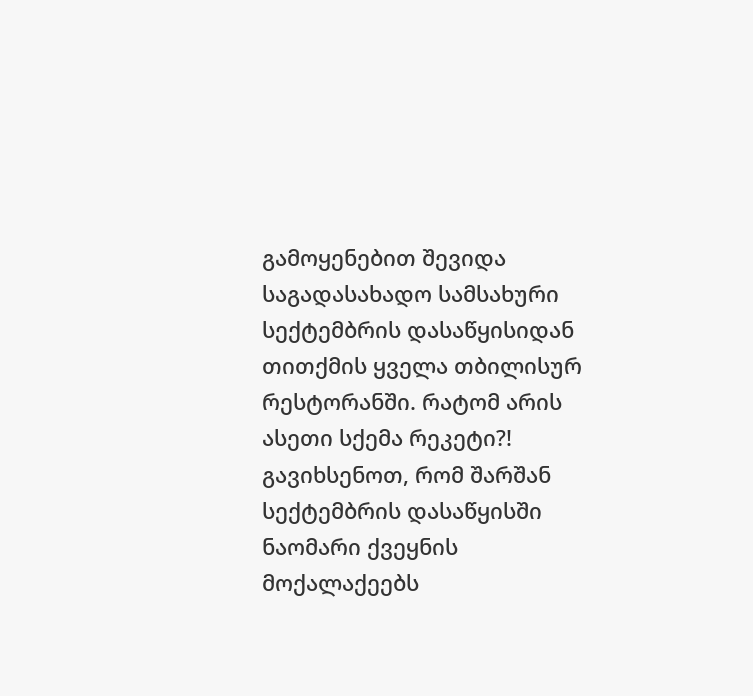გამოყენებით შევიდა საგადასახადო სამსახური სექტემბრის დასაწყისიდან თითქმის ყველა თბილისურ რესტორანში. რატომ არის ასეთი სქემა რეკეტი?! გავიხსენოთ, რომ შარშან სექტემბრის დასაწყისში ნაომარი ქვეყნის მოქალაქეებს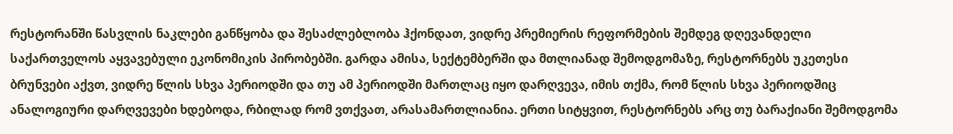რესტორანში წასვლის ნაკლები განწყობა და შესაძლებლობა ჰქონდათ, ვიდრე პრემიერის რეფორმების შემდეგ დღევანდელი საქართველოს აყვავებული ეკონომიკის პირობებში. გარდა ამისა, სექტემბერში და მთლიანად შემოდგომაზე, რესტორნებს უკეთესი ბრუნვები აქვთ, ვიდრე წლის სხვა პერიოდში და თუ ამ პერიოდში მართლაც იყო დარღვევა, იმის თქმა, რომ წლის სხვა პერიოდშიც ანალოგიური დარღვევები ხდებოდა, რბილად რომ ვთქვათ, არასამართლიანია. ერთი სიტყვით, რესტორნებს არც თუ ბარაქიანი შემოდგომა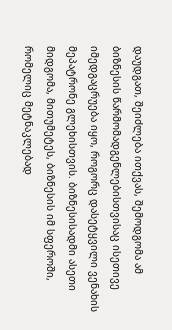დაუდგათ, შეიძლება ითქვას, შემოდგომა ამ ბიზნესის წარმომადგენლებისთვისაც ისეთივე იმედგაცრუება იყო, როგორც დასეტყვილი ვენახის მეპატრონე გლეხისთვის. ბიზნესისადმი ასეთი მიდგომა, მითუმეტეს, ბიზნესის იმ სფეროში, რომელიც მეტნაკლებად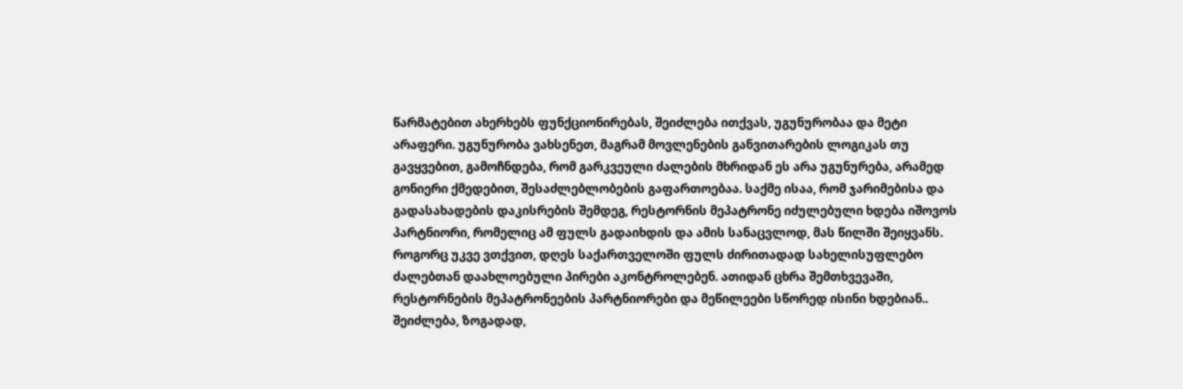წარმატებით ახერხებს ფუნქციონირებას, შეიძლება ითქვას, უგუნურობაა და მეტი არაფერი. უგუნურობა ვახსენეთ, მაგრამ მოვლენების განვითარების ლოგიკას თუ გავყვებით, გამოჩნდება, რომ გარკვეული ძალების მხრიდან ეს არა უგუნურება, არამედ გონიერი ქმედებით, შესაძლებლობების გაფართოებაა. საქმე ისაა, რომ ჯარიმებისა და გადასახადების დაკისრების შემდეგ, რესტორნის მეპატრონე იძულებული ხდება იშოვოს პარტნიორი, რომელიც ამ ფულს გადაიხდის და ამის სანაცვლოდ, მას წილში შეიყვანს. როგორც უკვე ვთქვით, დღეს საქართველოში ფულს ძირითადად სახელისუფლებო ძალებთან დაახლოებული პირები აკონტროლებენ. ათიდან ცხრა შემთხვევაში, რესტორნების მეპატრონეების პარტნიორები და მეწილეები სწორედ ისინი ხდებიან.. შეიძლება, ზოგადად,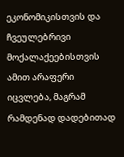ეკონომიკისთვის და ჩვეულებრივი მოქალაქეებისთვის ამით არაფერი იცვლება, მაგრამ რამდენად დადებითად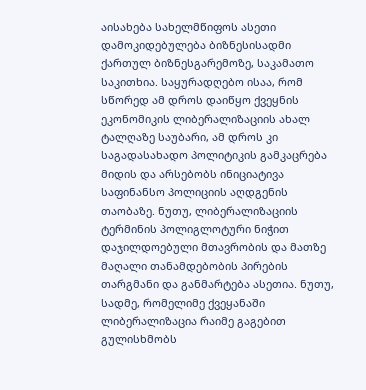აისახება სახელმწიფოს ასეთი დამოკიდებულება ბიზნესისადმი ქართულ ბიზნესგარემოზე, საკამათო საკითხია. საყურადღებო ისაა, რომ სწორედ ამ დროს დაიწყო ქვეყნის ეკონომიკის ლიბერალიზაციის ახალ ტალღაზე საუბარი, ამ დროს კი საგადასახადო პოლიტიკის გამკაცრება მიდის და არსებობს ინიციატივა საფინანსო პოლიციის აღდგენის თაობაზე. ნუთუ, ლიბერალიზაციის ტერმინის პოლიგლოტური ნიჭით დაჯილდოებული მთავრობის და მათზე მაღალი თანამდებობის პირების თარგმანი და განმარტება ასეთია. ნუთუ, სადმე, რომელიმე ქვეყანაში ლიბერალიზაცია რაიმე გაგებით გულისხმობს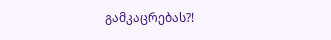გამკაცრებას?!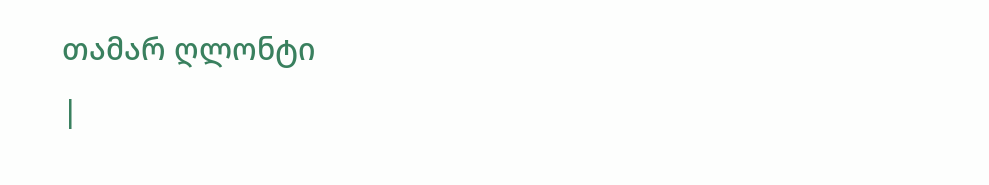თამარ ღლონტი
|